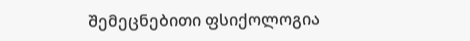Შემეცნებითი ფსიქოლოგია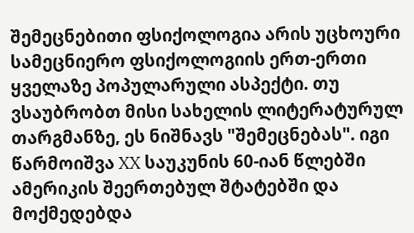შემეცნებითი ფსიქოლოგია არის უცხოური სამეცნიერო ფსიქოლოგიის ერთ-ერთი ყველაზე პოპულარული ასპექტი. თუ ვსაუბრობთ მისი სახელის ლიტერატურულ თარგმანზე, ეს ნიშნავს "შემეცნებას". იგი წარმოიშვა XX საუკუნის 60-იან წლებში ამერიკის შეერთებულ შტატებში და მოქმედებდა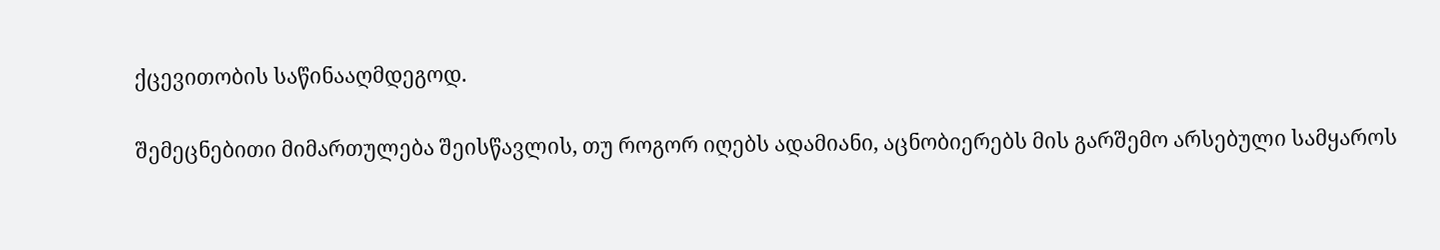ქცევითობის საწინააღმდეგოდ.

შემეცნებითი მიმართულება შეისწავლის, თუ როგორ იღებს ადამიანი, აცნობიერებს მის გარშემო არსებული სამყაროს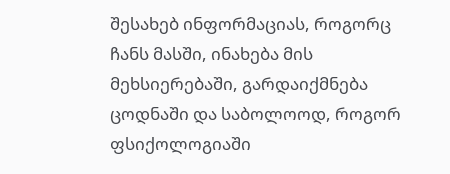შესახებ ინფორმაციას, როგორც ჩანს მასში, ინახება მის მეხსიერებაში, გარდაიქმნება ცოდნაში და საბოლოოდ, როგორ ფსიქოლოგიაში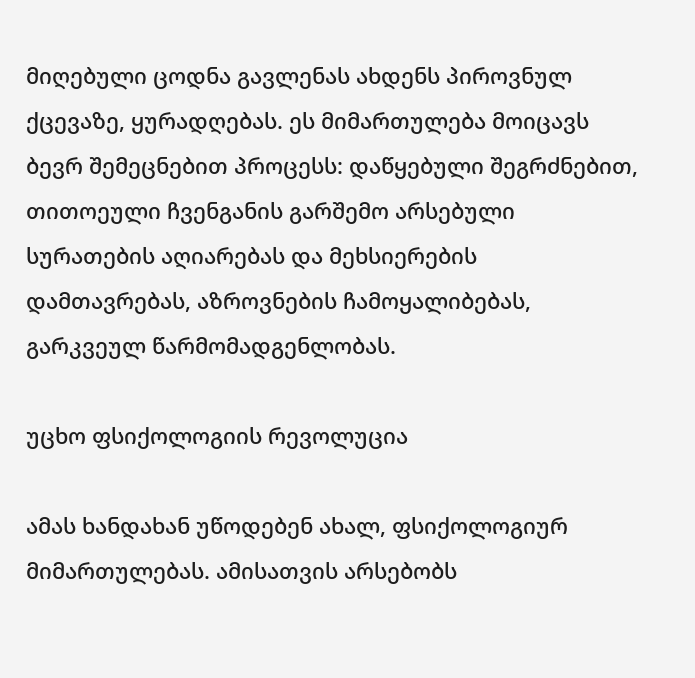მიღებული ცოდნა გავლენას ახდენს პიროვნულ ქცევაზე, ყურადღებას. ეს მიმართულება მოიცავს ბევრ შემეცნებით პროცესს: დაწყებული შეგრძნებით, თითოეული ჩვენგანის გარშემო არსებული სურათების აღიარებას და მეხსიერების დამთავრებას, აზროვნების ჩამოყალიბებას, გარკვეულ წარმომადგენლობას.

უცხო ფსიქოლოგიის რევოლუცია

ამას ხანდახან უწოდებენ ახალ, ფსიქოლოგიურ მიმართულებას. ამისათვის არსებობს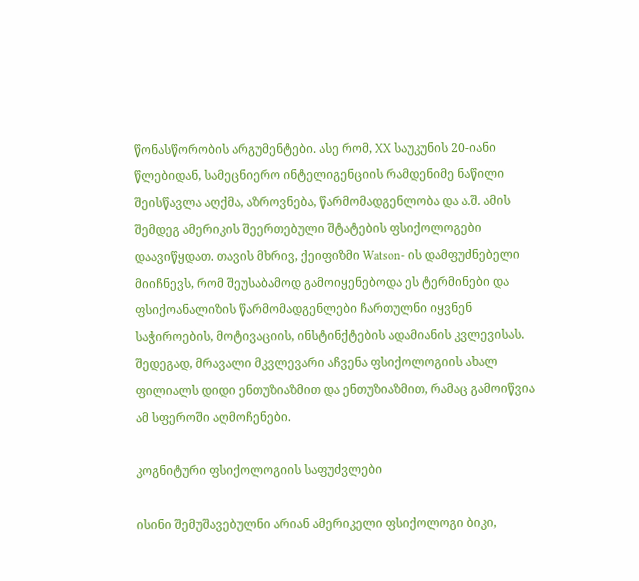წონასწორობის არგუმენტები. ასე რომ, XX საუკუნის 20-იანი წლებიდან, სამეცნიერო ინტელიგენციის რამდენიმე ნაწილი შეისწავლა აღქმა, აზროვნება, წარმომადგენლობა და ა.შ. ამის შემდეგ ამერიკის შეერთებული შტატების ფსიქოლოგები დაავიწყდათ. თავის მხრივ, ქეიფიზმი Watson- ის დამფუძნებელი მიიჩნევს, რომ შეუსაბამოდ გამოიყენებოდა ეს ტერმინები და ფსიქოანალიზის წარმომადგენლები ჩართულნი იყვნენ საჭიროების, მოტივაციის, ინსტინქტების ადამიანის კვლევისას. შედეგად, მრავალი მკვლევარი აჩვენა ფსიქოლოგიის ახალ ფილიალს დიდი ენთუზიაზმით და ენთუზიაზმით, რამაც გამოიწვია ამ სფეროში აღმოჩენები.

კოგნიტური ფსიქოლოგიის საფუძვლები

ისინი შემუშავებულნი არიან ამერიკელი ფსიქოლოგი ბიკი,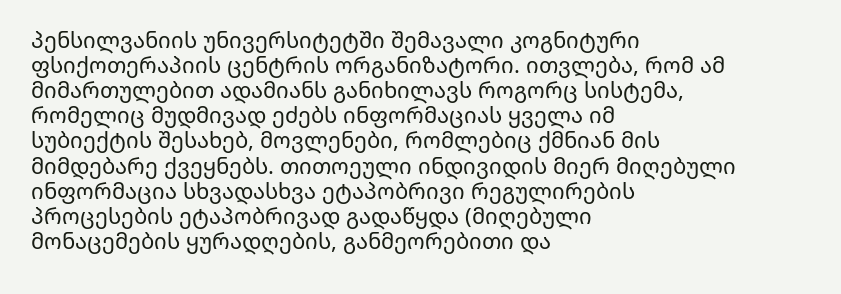პენსილვანიის უნივერსიტეტში შემავალი კოგნიტური ფსიქოთერაპიის ცენტრის ორგანიზატორი. ითვლება, რომ ამ მიმართულებით ადამიანს განიხილავს როგორც სისტემა, რომელიც მუდმივად ეძებს ინფორმაციას ყველა იმ სუბიექტის შესახებ, მოვლენები, რომლებიც ქმნიან მის მიმდებარე ქვეყნებს. თითოეული ინდივიდის მიერ მიღებული ინფორმაცია სხვადასხვა ეტაპობრივი რეგულირების პროცესების ეტაპობრივად გადაწყდა (მიღებული მონაცემების ყურადღების, განმეორებითი და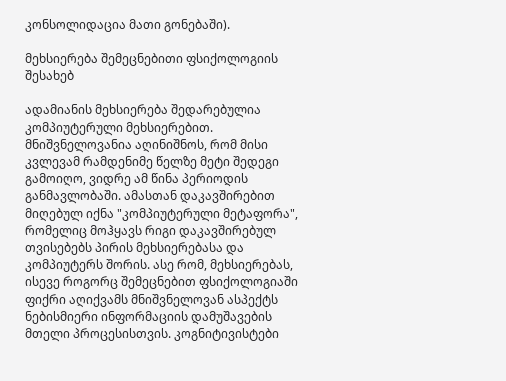კონსოლიდაცია მათი გონებაში).

მეხსიერება შემეცნებითი ფსიქოლოგიის შესახებ

ადამიანის მეხსიერება შედარებულია კომპიუტერული მეხსიერებით. მნიშვნელოვანია აღინიშნოს, რომ მისი კვლევამ რამდენიმე წელზე მეტი შედეგი გამოიღო, ვიდრე ამ წინა პერიოდის განმავლობაში. ამასთან დაკავშირებით მიღებულ იქნა "კომპიუტერული მეტაფორა", რომელიც მოჰყავს რიგი დაკავშირებულ თვისებებს პირის მეხსიერებასა და კომპიუტერს შორის. ასე რომ, მეხსიერებას, ისევე როგორც შემეცნებით ფსიქოლოგიაში ფიქრი აღიქვამს მნიშვნელოვან ასპექტს ნებისმიერი ინფორმაციის დამუშავების მთელი პროცესისთვის. კოგნიტივისტები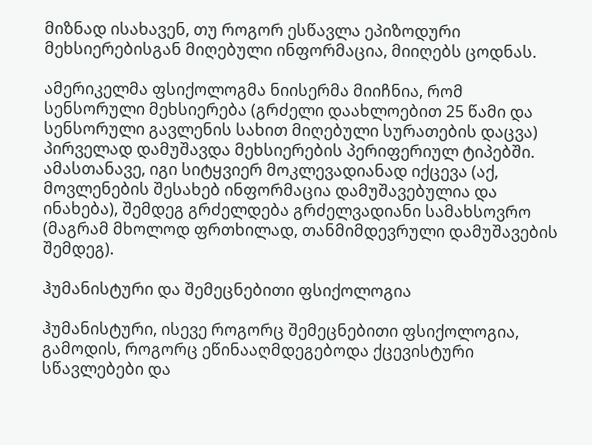მიზნად ისახავენ, თუ როგორ ესწავლა ეპიზოდური მეხსიერებისგან მიღებული ინფორმაცია, მიიღებს ცოდნას.

ამერიკელმა ფსიქოლოგმა ნიისერმა მიიჩნია, რომ სენსორული მეხსიერება (გრძელი დაახლოებით 25 წამი და სენსორული გავლენის სახით მიღებული სურათების დაცვა) პირველად დამუშავდა მეხსიერების პერიფერიულ ტიპებში. ამასთანავე, იგი სიტყვიერ მოკლევადიანად იქცევა (აქ, მოვლენების შესახებ ინფორმაცია დამუშავებულია და ინახება), შემდეგ გრძელდება გრძელვადიანი სამახსოვრო (მაგრამ მხოლოდ ფრთხილად, თანმიმდევრული დამუშავების შემდეგ).

ჰუმანისტური და შემეცნებითი ფსიქოლოგია

ჰუმანისტური, ისევე როგორც შემეცნებითი ფსიქოლოგია, გამოდის, როგორც ეწინააღმდეგებოდა ქცევისტური სწავლებები და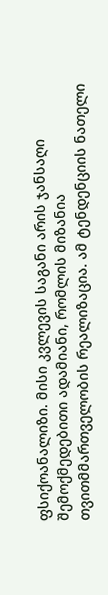ფსიქოანალიზი. მისი კვლევის საგანი არის ჯანსაღი შემოქმედებითი ადამიანი, რომლის მიზანია თვითმმართველობის რეალიზაცია. ამ ტენდენციის ნათელი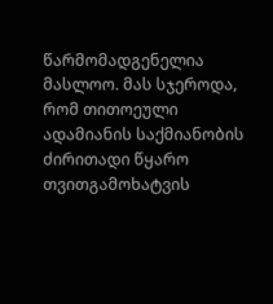წარმომადგენელია მასლოო. მას სჯეროდა, რომ თითოეული ადამიანის საქმიანობის ძირითადი წყარო თვითგამოხატვის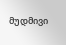მუდმივი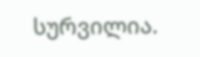სურვილია.